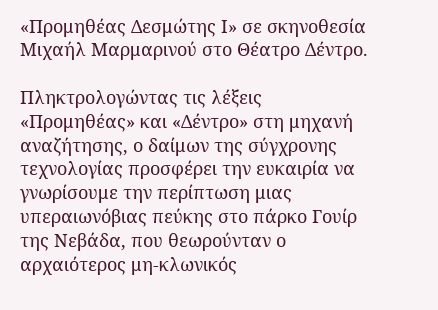«Προμηθέας Δεσμώτης Ι» σε σκηνοθεσία Μιχαήλ Μαρμαρινού στο Θέατρο Δέντρο.

Πληκτρολογώντας τις λέξεις «Προμηθέας» και «Δέντρο» στη μηχανή αναζήτησης, ο δαίμων της σύγχρονης τεχνολογίας προσφέρει την ευκαιρία να γνωρίσουμε την περίπτωση μιας υπεραιωνόβιας πεύκης στο πάρκο Γουίρ της Νεβάδα, που θεωρούνταν ο αρχαιότερος μη-κλωνικός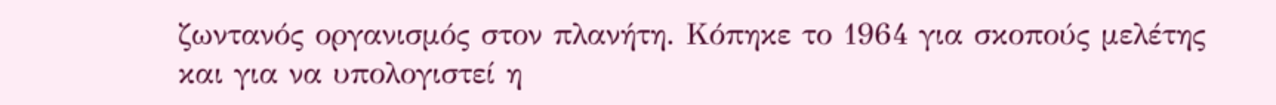ζωντανός οργανισμός στον πλανήτη. Κόπηκε το 1964 για σκοπούς μελέτης και για να υπολογιστεί η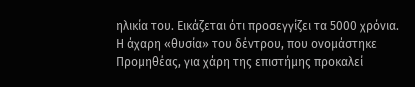ηλικία του. Εικάζεται ότι προσεγγίζει τα 5000 χρόνια. Η άχαρη «θυσία» του δέντρου, που ονομάστηκε Προμηθέας, για χάρη της επιστήμης προκαλεί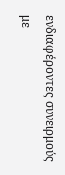ενδιαφέροντες συνειρμούς με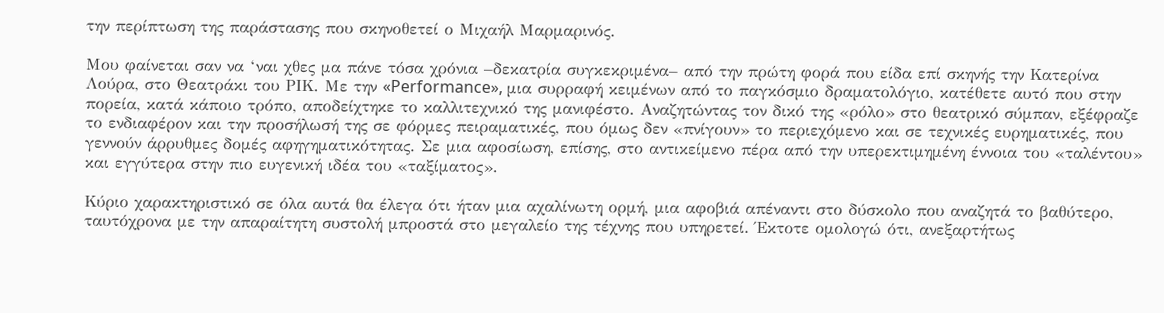την περίπτωση της παράστασης που σκηνοθετεί ο Μιχαήλ Μαρμαρινός.

Μου φαίνεται σαν να ‘ναι χθες μα πάνε τόσα χρόνια –δεκατρία συγκεκριμένα– από την πρώτη φορά που είδα επί σκηνής την Κατερίνα Λούρα, στο Θεατράκι του ΡΙΚ. Με την «Performance», μια συρραφή κειμένων από το παγκόσμιο δραματολόγιο, κατέθετε αυτό που στην πορεία, κατά κάποιο τρόπο, αποδείχτηκε το καλλιτεχνικό της μανιφέστο. Αναζητώντας τον δικό της «ρόλο» στο θεατρικό σύμπαν, εξέφραζε το ενδιαφέρον και την προσήλωσή της σε φόρμες πειραματικές, που όμως δεν «πνίγουν» το περιεχόμενο και σε τεχνικές ευρηματικές, που γεννούν άρρυθμες δομές αφηγηματικότητας. Σε μια αφοσίωση, επίσης, στο αντικείμενο πέρα από την υπερεκτιμημένη έννοια του «ταλέντου» και εγγύτερα στην πιο ευγενική ιδέα του «ταξίματος».

Κύριο χαρακτηριστικό σε όλα αυτά θα έλεγα ότι ήταν μια αχαλίνωτη ορμή, μια αφοβιά απέναντι στο δύσκολο που αναζητά το βαθύτερο, ταυτόχρονα με την απαραίτητη συστολή μπροστά στο μεγαλείο της τέχνης που υπηρετεί. Έκτοτε ομολογώ ότι, ανεξαρτήτως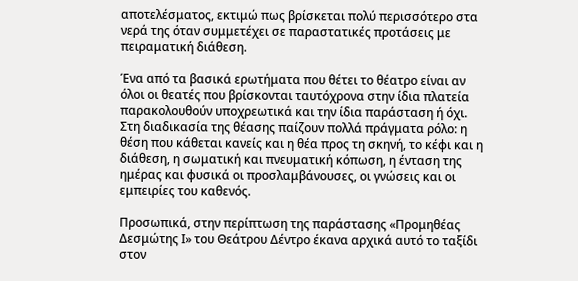αποτελέσματος, εκτιμώ πως βρίσκεται πολύ περισσότερο στα νερά της όταν συμμετέχει σε παραστατικές προτάσεις με πειραματική διάθεση.

Ένα από τα βασικά ερωτήματα που θέτει το θέατρο είναι αν όλοι οι θεατές που βρίσκονται ταυτόχρονα στην ίδια πλατεία παρακολουθούν υποχρεωτικά και την ίδια παράσταση ή όχι. Στη διαδικασία της θέασης παίζουν πολλά πράγματα ρόλο: η θέση που κάθεται κανείς και η θέα προς τη σκηνή, το κέφι και η διάθεση, η σωματική και πνευματική κόπωση, η ένταση της ημέρας και φυσικά οι προσλαμβάνουσες, οι γνώσεις και οι εμπειρίες του καθενός.

Προσωπικά, στην περίπτωση της παράστασης «Προμηθέας Δεσμώτης Ι» του Θεάτρου Δέντρο έκανα αρχικά αυτό το ταξίδι στον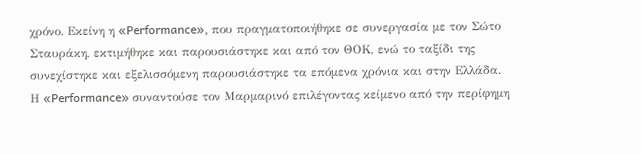χρόνο. Εκείνη η «Performance», που πραγματοποιήθηκε σε συνεργασία με τον Σώτο Σταυράκη, εκτιμήθηκε και παρουσιάστηκε και από τον ΘΟΚ, ενώ το ταξίδι της συνεχίστηκε και εξελισσόμενη παρουσιάστηκε τα επόμενα χρόνια και στην Ελλάδα. Η «Performance» συναντούσε τον Μαρμαρινό επιλέγοντας κείμενο από την περίφημη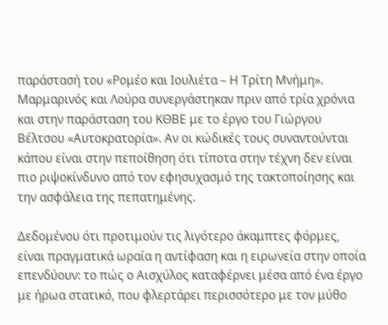παράστασή του «Ρομέο και Ιουλιέτα – Η Τρίτη Μνήμη». Μαρμαρινός και Λούρα συνεργάστηκαν πριν από τρία χρόνια και στην παράσταση του ΚΘΒΕ με το έργο του Γιώργου Βέλτσου «Αυτοκρατορία». Αν οι κώδικές τους συναντούνται κάπου είναι στην πεποίθηση ότι τίποτα στην τέχνη δεν είναι πιο ριψοκίνδυνο από τον εφησυχασμό της τακτοποίησης και την ασφάλεια της πεπατημένης.

Δεδομένου ότι προτιμούν τις λιγότερο άκαμπτες φόρμες, είναι πραγματικά ωραία η αντίφαση και η ειρωνεία στην οποία επενδύουν: το πώς ο Αισχύλος καταφέρνει μέσα από ένα έργο με ήρωα στατικό, που φλερτάρει περισσότερο με τον μύθο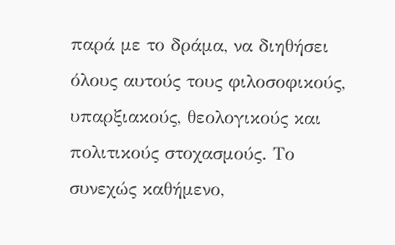παρά με το δράμα, να διηθήσει όλους αυτούς τους φιλοσοφικούς, υπαρξιακούς, θεολογικούς και πολιτικούς στοχασμούς. Το συνεχώς καθήμενο,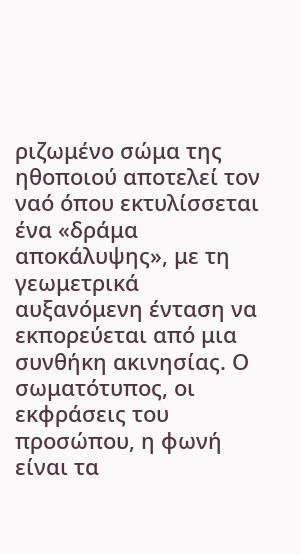ριζωμένο σώμα της ηθοποιού αποτελεί τον ναό όπου εκτυλίσσεται ένα «δράμα αποκάλυψης», με τη γεωμετρικά αυξανόμενη ένταση να εκπορεύεται από μια συνθήκη ακινησίας. Ο σωματότυπος, οι εκφράσεις του προσώπου, η φωνή είναι τα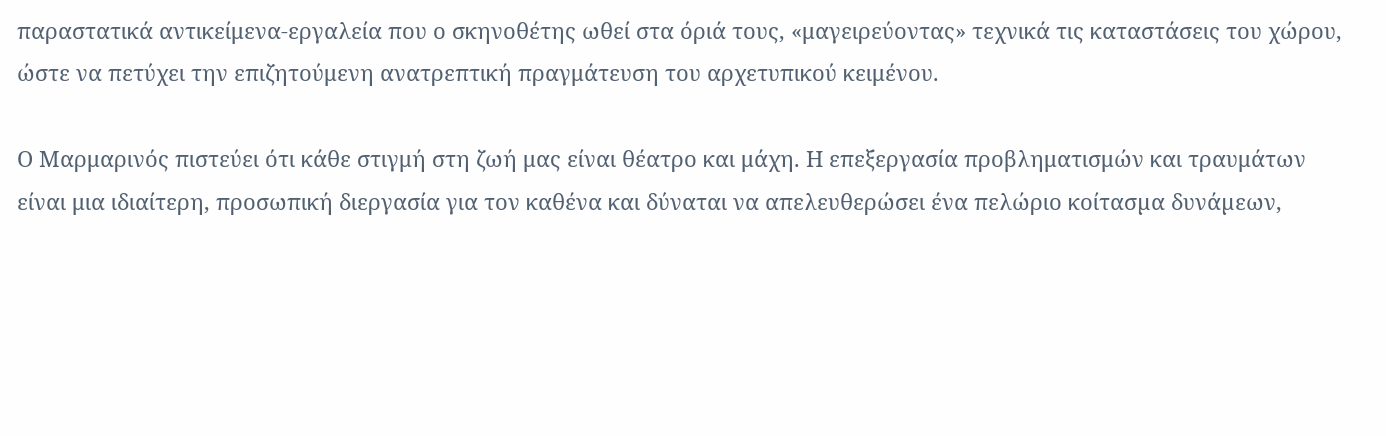παραστατικά αντικείμενα-εργαλεία που ο σκηνοθέτης ωθεί στα όριά τους, «μαγειρεύοντας» τεχνικά τις καταστάσεις του χώρου, ώστε να πετύχει την επιζητούμενη ανατρεπτική πραγμάτευση του αρχετυπικού κειμένου.

Ο Μαρμαρινός πιστεύει ότι κάθε στιγμή στη ζωή μας είναι θέατρο και μάχη. Η επεξεργασία προβληματισμών και τραυμάτων είναι μια ιδιαίτερη, προσωπική διεργασία για τον καθένα και δύναται να απελευθερώσει ένα πελώριο κοίτασµα δυνάµεων,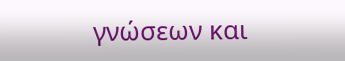γνώσεων και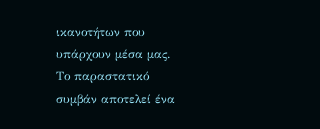ικανοτήτων που υπάρχουν µέσα µας. Το παραστατικό συμβάν αποτελεί ένα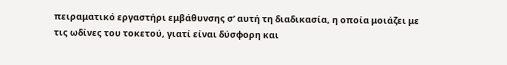πειραματικό εργαστήρι εμβάθυνσης σ’ αυτή τη διαδικασία, η οποία μοιάζει με τις ωδίνες του τοκετού, γιατί είναι δύσφορη και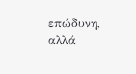επώδυνη, αλλά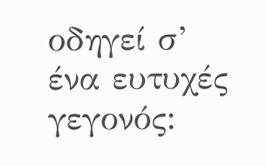οδηγεί σ’ ένα ευτυχές γεγονός: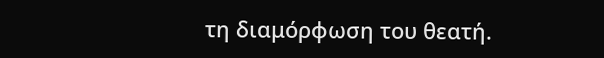τη διαμόρφωση του θεατή.